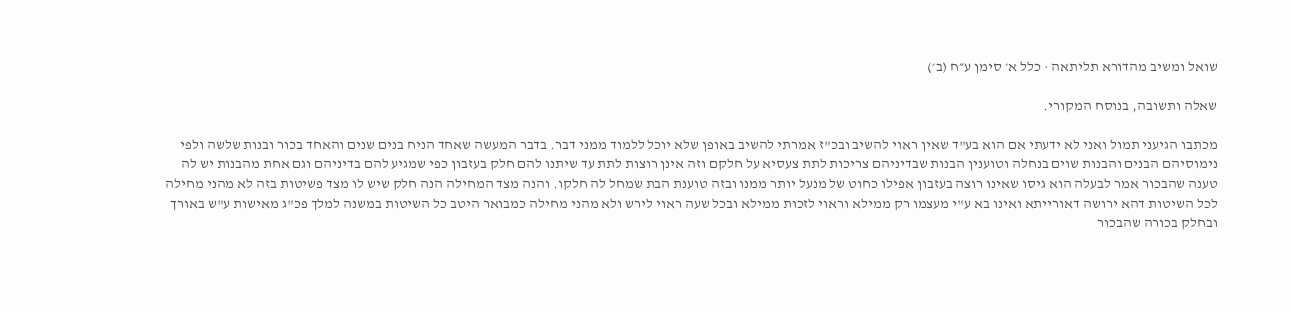שואל ומשיב מהדורא תליתאה · כלל א׳ סימן ע״ח (ב׳)

שאלה ותשובה, בנוסח המקורי.

מכתבו הגיעני תמול ואני לא ידעתי אם הוא בע"ד שאין ראוי להשיב ובכ"ז אמרתי להשיב באופן שלא יוכל ללמוד ממני דבר. בדבר המעשה שאחד הניח בנים שנים והאחד בכור ובנות שלשה ולפי נימוסיהם הבנים והבנות שוים בנחלה וטוענין הבנות שבדיניהם צריכות לתת צעסיא על חלקם וזה אינן רוצות לתת עד שיתנו להם חלק בעזבון כפי שמגיע להם בדיניהם וגם אחת מהבנות יש לה טענה שהבכור אמר לבעלה הוא גיסו שאינו רוצה בעזבון אפילו כחוט של מנעל יותר ממנו ובזה טוענת הבת שמחל לה חלקו. והנה מצד המחילה הנה חלק שיש לו מצד פשיטות בזה לא מהני מחילה לכל השיטות דהא ירושה דאורייתא ואינו בא ע"י מעצמו רק ממילא וראוי לזכות ממילא ובכל שעה ראוי לירש ולא מהני מחילה כמבואר היטב כל השיטות במשנה למלך פכ"ג מאישות ע"ש באורך ובחלק בכורה שהבכור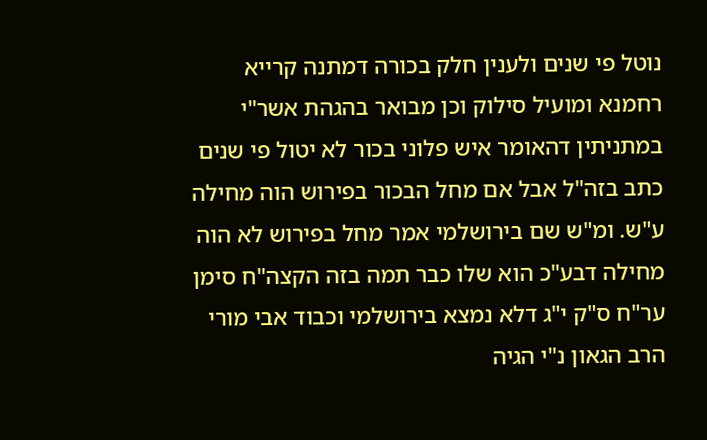נוטל פי שנים ולענין חלק בכורה דמתנה קרייא רחמנא ומועיל סילוק וכן מבואר בהגהת אשר"י במתניתין דהאומר איש פלוני בכור לא יטול פי שנים כתב בזה"ל אבל אם מחל הבכור בפירוש הוה מחילה ע"ש. ומ"ש שם בירושלמי אמר מחל בפירוש לא הוה מחילה דבע"כ הוא שלו כבר תמה בזה הקצה"ח סימן ער"ח ס"ק י"ג דלא נמצא בירושלמי וכבוד אבי מורי הרב הגאון נ"י הגיה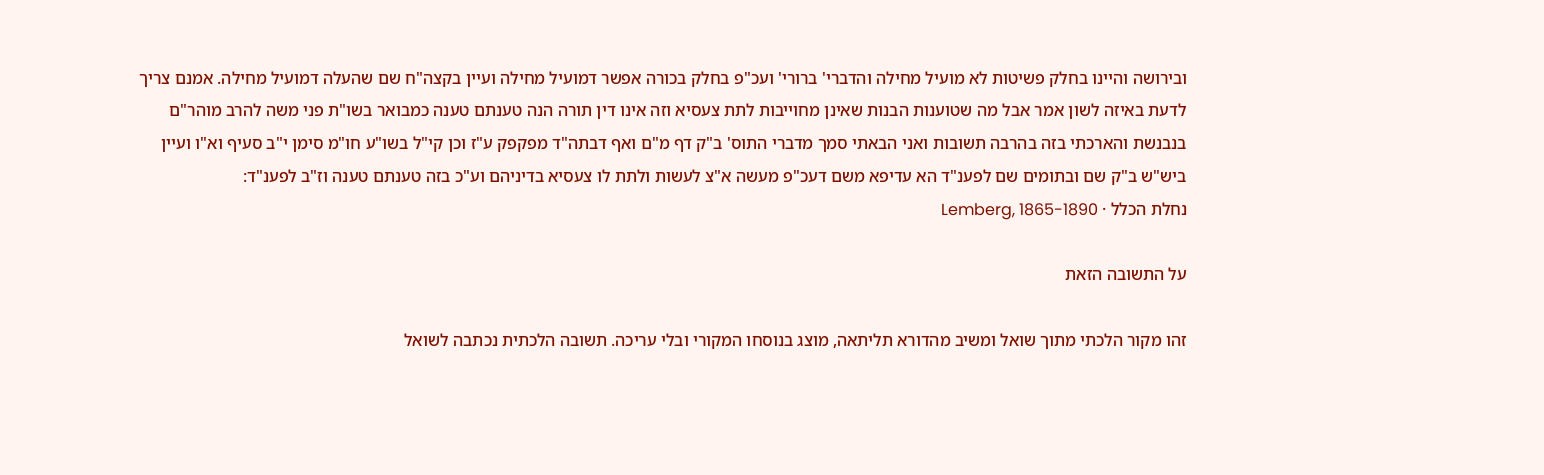ובירושה והיינו בחלק פשיטות לא מועיל מחילה והדברי' ברורי' ועכ"פ בחלק בכורה אפשר דמועיל מחילה ועיין בקצה"ח שם שהעלה דמועיל מחילה. אמנם צריך לדעת באיזה לשון אמר אבל מה שטוענות הבנות שאינן מחוייבות לתת צעסיא וזה אינו דין תורה הנה טענתם טענה כמבואר בשו"ת פני משה להרב מוהר"ם בנבנשת והארכתי בזה בהרבה תשובות ואני הבאתי סמך מדברי התוס' ב"ק דף מ"ם ואף דבתה"ד מפקפק ע"ז וכן קי"ל בשו"ע חו"מ סימן י"ב סעיף וא"ו ועיין ביש"ש ב"ק שם ובתומים שם לפענ"ד הא עדיפא משם דעכ"פ מעשה א"צ לעשות ולתת לו צעסיא בדיניהם וע"כ בזה טענתם טענה וז"ב לפענ"ד:
נחלת הכלל · Lemberg, 1865-1890

על התשובה הזאת

זהו מקור הלכתי מתוך שואל ומשיב מהדורא תליתאה, מוצג בנוסחו המקורי ובלי עריכה. תשובה הלכתית נכתבה לשואל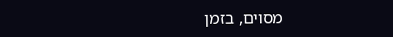מסוים, בזמן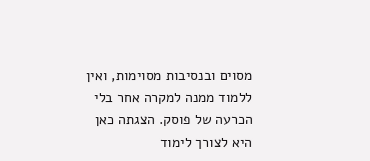מסוים ובנסיבות מסוימות, ואין ללמוד ממנה למקרה אחר בלי הכרעה של פוסק. הצגתה כאן היא לצורך לימוד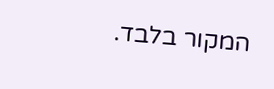המקור בלבד.